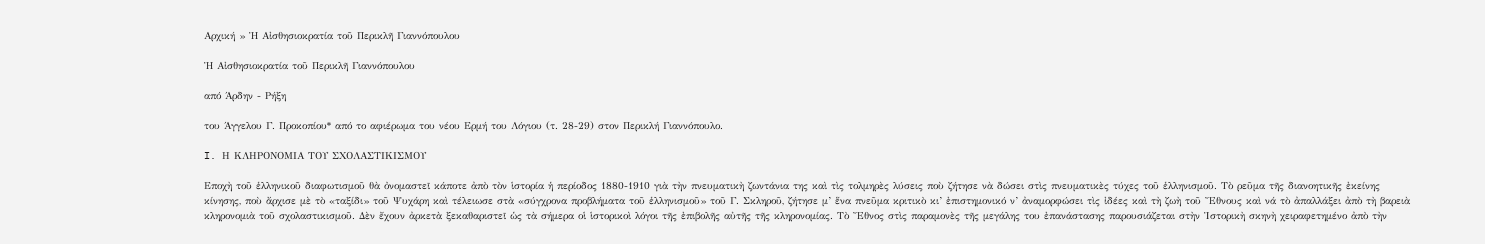Αρχική » Ἡ Αἰσθησιοκρατία τοῦ Περικλῆ Γιαννόπουλου

Ἡ Αἰσθησιοκρατία τοῦ Περικλῆ Γιαννόπουλου

από Άρδην - Ρήξη

του Άγγελου Γ. Προκοπίου* από το αφιέρωμα του νέου Ερμή του Λόγιου (τ. 28-29) στον Περικλή Γιαννόπουλο.

I. Η ΚΛΗΡΟΝΟΜΙΑ ΤΟΥ ΣΧΟΛΑΣΤΙΚΙΣΜΟΥ

Εποχὴ τοῦ ἑλληνικοῦ διαφωτισμοῦ θὰ ὀνομαστεῖ κάποτε ἀπὸ τὸν ἱστορία ἡ περίοδος 1880-1910 γιὰ τὴν πνευματικὴ ζωντάνια της καὶ τὶς τολμηρὲς λύσεις ποὺ ζήτησε νὰ δώσει στὶς πνευματικὲς τύχες τοῦ ἑλληνισμοῦ. Τὸ ρεῦμα τῆς διανοητικῆς ἐκείνης κίνησης, ποὺ ἄρχισε μὲ τὸ «ταξίδι» τοῦ Ψυχάρη καὶ τέλειωσε στὰ «σύγχρονα προβλήματα τοῦ ἑλληνισμοῦ» τοῦ Γ. Σκληροῦ, ζήτησε μ’ ἕνα πνεῦμα κριτικὸ κι’ ἐπιστημονικό ν’ ἀναμορφώσει τὶς ἰδέες καὶ τὴ ζωὴ τοῦ Ἔθνους καὶ νά τὸ ἀπαλλάξει ἀπὸ τὴ βαρειὰ κληρονομιὰ τοῦ σχολαστικισμοῦ. Δὲν ἔχουν ἀρκετὰ ξεκαθαριστεῖ ὡς τὰ σήμερα οἱ ἱστορικοὶ λόγοι τῆς ἐπιβολῆς αὐτῆς τῆς κληρονομίας. Τὸ Ἔθνος στὶς παραμονὲς τῆς μεγάλης του ἐπανάστασης παρουσιάζεται στὴν Ἱστορικὴ σκηνὴ χειραφετημένο ἀπὸ τὴν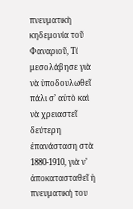πνευματικὴ κηδεμονία τοῦ Φαναριοῦ, Τί μεσολάβησε γιὰ νὰ ὑποδουλωθεῖ πάλι σ’ αὐτὸ καὶ νὰ χρειαστεῖ δεύτερη ἐπανάσταση στὰ 1880-1910, γιὰ ν’ ἀποκατασταθεῖ ἡ πνευματική του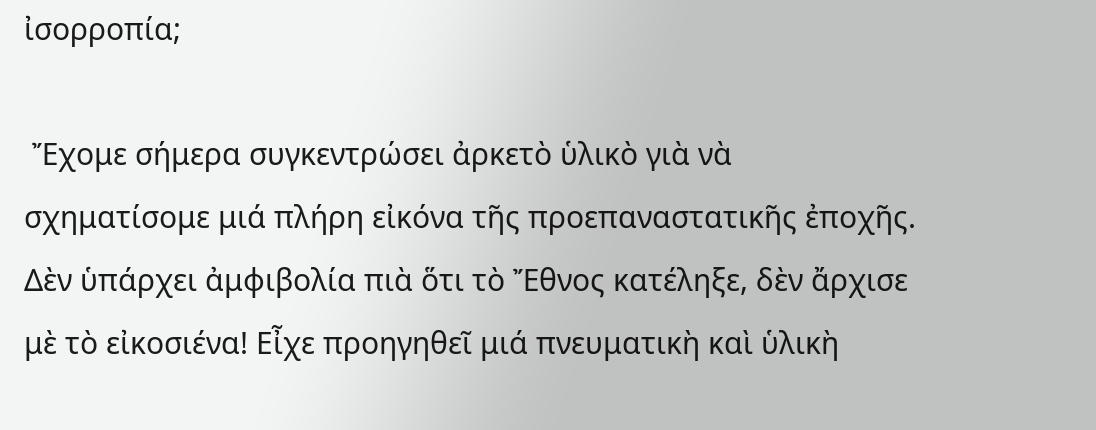ἰσορροπία;

 Ἔχομε σήμερα συγκεντρώσει ἀρκετὸ ὑλικὸ γιὰ νὰ σχηματίσομε μιά πλήρη εἰκόνα τῆς προεπαναστατικῆς ἐποχῆς. Δὲν ὑπάρχει ἀμφιβολία πιὰ ὅτι τὸ Ἔθνος κατέληξε, δὲν ἄρχισε μὲ τὸ εἰκοσιένα! Εἶχε προηγηθεῖ μιά πνευματικὴ καὶ ὑλικὴ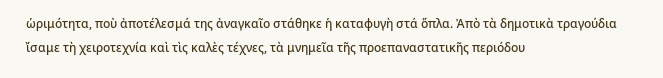ὡριμότητα, ποὺ ἀποτέλεσμά της ἀναγκαῖο στάθηκε ἡ καταφυγὴ στά ὅπλα. Ἀπὸ τὰ δημοτικὰ τραγούδια ἴσαμε τὴ χειροτεχνία καὶ τὶς καλὲς τέχνες, τὰ μνημεῖα τῆς προεπαναστατικῆς περιόδου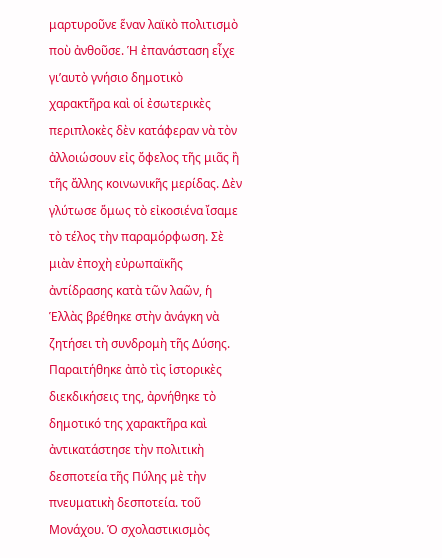μαρτυροῦνε ἕναν λαϊκὸ πολιτισμὸ ποὺ ἀνθοῦσε. Ἡ ἐπανάσταση εἶχε γι’αυτὸ γνήσιο δημοτικὸ χαρακτῆρα καὶ οἱ ἐσωτερικὲς περιπλοκὲς δὲν κατάφεραν νὰ τὸν ἀλλοιώσουν εἰς ὄφελος τῆς μιᾶς ἢ τῆς ἄλλης κοινωνικῆς μερίδας. Δὲν γλύτωσε ὅμως τὸ εἰκοσιένα ἴσαμε τὸ τέλος τὴν παραμόρφωση. Σὲ μιὰν ἐποχὴ εὐρωπαϊκῆς ἀντίδρασης κατὰ τῶν λαῶν, ἡ Ἑλλὰς βρέθηκε στὴν ἀνάγκη νὰ ζητήσει τὴ συνδρομὴ τῆς Δύσης. Παραιτήθηκε ἀπὸ τὶς ἱστορικὲς διεκδικήσεις της, ἀρνήθηκε τὸ δημοτικό της χαρακτῆρα καὶ ἀντικατάστησε τὴν πολιτικὴ δεσποτεία τῆς Πύλης μὲ τὴν πνευματικὴ δεσποτεία. τοῦ Μονάχου. Ὁ σχολαστικισμὸς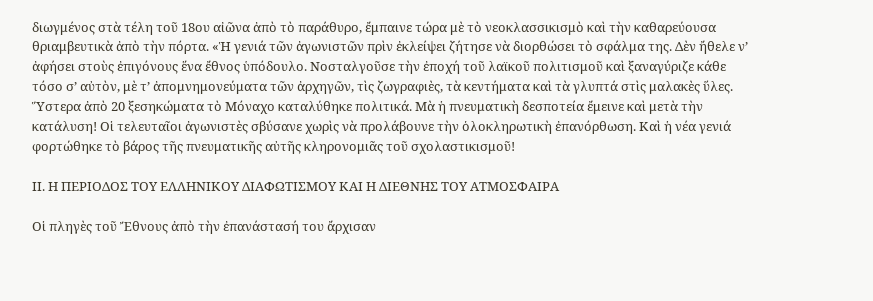διωγμένος στὰ τέλη τοῦ 18ου αἰῶνα ἀπὸ τὸ παράθυρο, ἔμπαινε τώρα μὲ τὸ νεοκλασσικισμὸ καὶ τὴν καθαρεύουσα θριαμβευτικὰ ἀπὸ τὴν πόρτα. «Ἡ γενιά τῶν ἀγωνιστῶν πρὶν ἐκλείψει ζήτησε νὰ διορθώσει τὸ σφάλμα της. Δὲν ἤθελε ν’ ἀφήσει στοὺς ἐπιγόνους ἕνα ἔθνος ὑπόδουλο. Νοσταλγοῦσε τὴν ἐποχή τοῦ λαϊκοῦ πολιτισμοῦ καὶ ξαναγύριζε κάθε τόσο σ’ αὐτὸν, μὲ τ’ ἀπομνημονεύματα τῶν ἀρχηγῶν, τὶς ζωγραφιὲς, τὰ κεντήματα καὶ τὰ γλυπτά στὶς μαλακὲς ὕλες. Ὕστερα ἀπὸ 20 ξεσηκώματα τὸ Μόναχο καταλύθηκε πολιτικά. Μὰ ἡ πνευματικὴ δεσποτεία ἔμεινε καὶ μετὰ τὴν κατάλυση! Οἱ τελευταῖοι ἀγωνιστὲς σβύσανε χωρὶς νὰ προλάβουνε τὴν ὁλοκληρωτικὴ ἐπανόρθωση. Καὶ ἡ νέα γενιά φορτώθηκε τὸ βάρος τῆς πνευματικῆς αὐτῆς κληρονομιᾶς τοῦ σχολαστικισμοῦ!

ΙΙ. Η ΠΕΡΙΟΔΟΣ ΤΟΥ ΕΛΛΗΝΙΚΟΥ ΔΙΑΦΩΤΙΣΜΟΥ ΚΑΙ Η ΔΙΕΘΝΗΣ ΤΟΥ ΑΤΜΟΣΦΑΙΡΑ

Οἱ πληγὲς τοῦ Ἔθνους ἀπὸ τὴν ἐπανάστασή του ἄρχισαν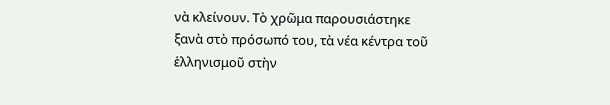νὰ κλείνουν. Τὸ χρῶμα παρουσιάστηκε ξανὰ στὸ πρόσωπό του, τὰ νέα κέντρα τοῦ ἑλληνισμοῦ στὴν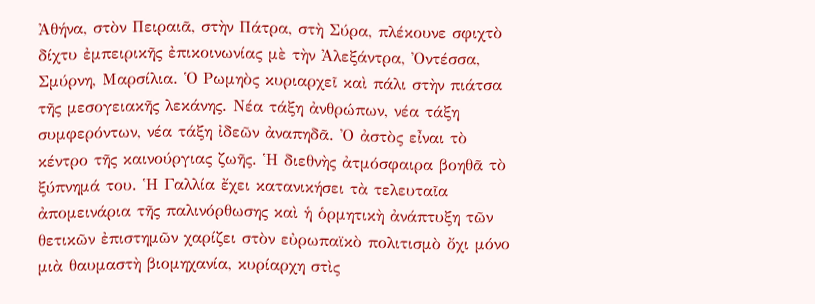Ἀθήνα, στὸν Πειραιᾶ, στὴν Πάτρα, στὴ Σύρα, πλέκουνε σφιχτὸ δίχτυ ἐμπειρικῆς ἐπικοινωνίας μὲ τὴν Ἀλεξάντρα, Ὀντέσσα, Σμύρνη, Μαρσίλια. Ὁ Ρωμηὸς κυριαρχεῖ καὶ πάλι στὴν πιάτσα τῆς μεσογειακῆς λεκάνης. Νέα τάξη ἀνθρώπων, νέα τάξη συμφερόντων, νέα τάξη ἰδεῶν ἀναπηδᾶ. Ὀ ἀστὸς εἶναι τὸ κέντρο τῆς καινούργιας ζωῆς. Ἡ διεθνὴς ἀτμόσφαιρα βοηθᾶ τὸ ξύπνημά του. Ἡ Γαλλία ἔχει κατανικήσει τὰ τελευταῖα ἀπομεινάρια τῆς παλινόρθωσης καὶ ἡ ὁρμητικὴ ἀνάπτυξη τῶν θετικῶν ἐπιστημῶν χαρίζει στὸν εὐρωπαϊκὸ πολιτισμὸ ὄχι μόνο μιὰ θαυμαστὴ βιομηχανία, κυρίαρχη στὶς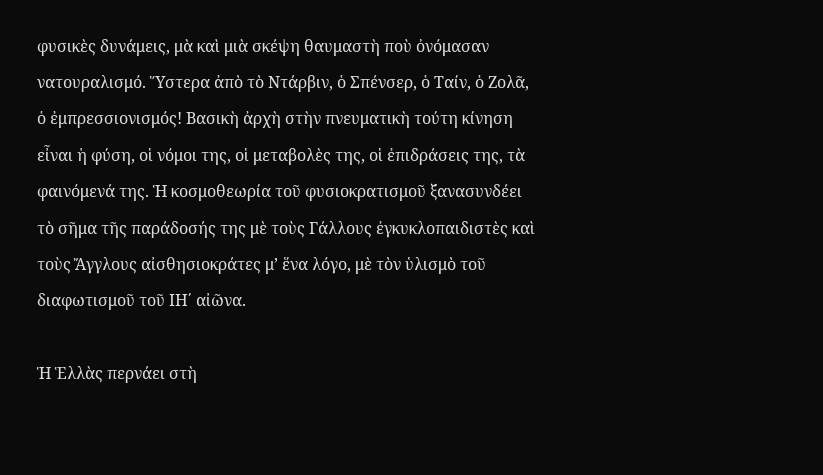φυσικὲς δυνάμεις, μὰ καὶ μιὰ σκέψη θαυμαστὴ ποὺ ὀνόμασαν νατουραλισμό. Ὕστερα ἀπὸ τὸ Ντάρβιν, ὁ Σπένσερ, ὁ Ταίν, ὁ Ζολᾶ, ὁ ἐμπρεσσιονισμός! Βασικὴ ἀρχὴ στὴν πνευματικὴ τούτη κίνηση εἶναι ἡ φύση, οἱ νόμοι της, οἱ μεταβολὲς της, οἱ ἐπιδράσεις της, τὰ φαινόμενά της. Ἡ κοσμοθεωρία τοῦ φυσιοκρατισμοῦ ξανασυνδέει τὸ σῆμα τῆς παράδοσής της μὲ τοὺς Γάλλους ἐγκυκλοπαιδιστὲς καὶ τοὺς Ἄγγλους αἰσθησιοκράτες μ’ ἕνα λόγο, μὲ τὸν ὑλισμὸ τοῦ διαφωτισμοῦ τοῦ ΙΗ΄ αἰῶνα.

Ἡ Ἑλλὰς περνάει στὴ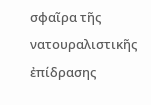σφαῖρα τῆς νατουραλιστικῆς ἐπίδρασης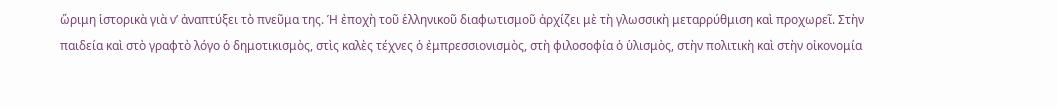ὥριμη ἱστορικὰ γιὰ ν’ ἀναπτύξει τὸ πνεῦμα της. Ἡ ἐποχὴ τοῦ ἑλληνικοῦ διαφωτισμοῦ ἀρχίζει μὲ τὴ γλωσσικὴ μεταρρύθμιση καὶ προχωρεῖ. Στὴν παιδεία καὶ στὸ γραφτὸ λόγο ὁ δημοτικισμὸς, στὶς καλὲς τέχνες ὁ ἐμπρεσσιονισμὸς, στὴ φιλοσοφία ὁ ὑλισμὸς, στὴν πολιτικὴ καὶ στὴν οἰκονομία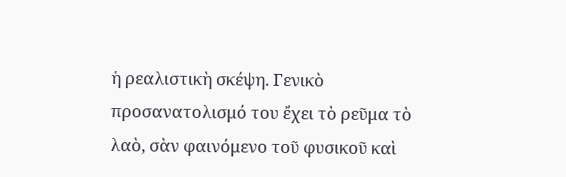ἡ ρεαλιστικὴ σκέψη. Γενικὸ προσανατολισμό του ἔχει τὸ ρεῦμα τὸ λαὸ, σὰν φαινόμενο τοῦ φυσικοῦ καὶ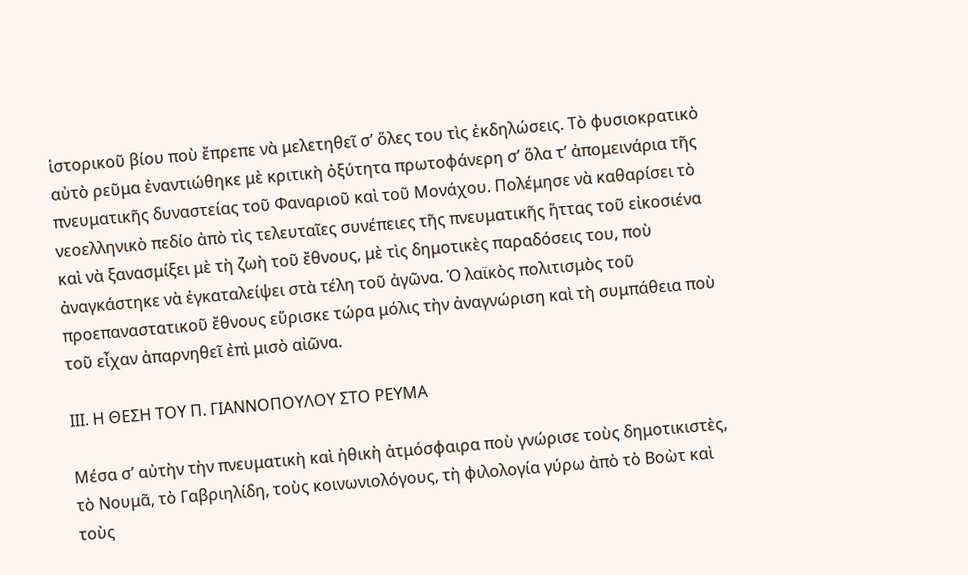ἱστορικοῦ βίου ποὺ ἔπρεπε νὰ μελετηθεῖ σ’ ὅλες του τὶς ἐκδηλώσεις. Τὸ φυσιοκρατικὸ αὐτὸ ρεῦμα ἐναντιώθηκε μὲ κριτικὴ ὀξύτητα πρωτοφάνερη σ’ ὅλα τ’ ἀπομεινάρια τῆς πνευματικῆς δυναστείας τοῦ Φαναριοῦ καὶ τοῦ Μονάχου. Πολέμησε νὰ καθαρίσει τὸ νεοελληνικὸ πεδίο ἀπὸ τὶς τελευταῖες συνέπειες τῆς πνευματικῆς ἥττας τοῦ εἰκοσιένα καὶ νὰ ξανασμίξει μὲ τὴ ζωὴ τοῦ ἔθνους, μὲ τὶς δημοτικὲς παραδόσεις του, ποὺ ἀναγκάστηκε νὰ ἐγκαταλείψει στὰ τέλη τοῦ ἀγῶνα. Ὁ λαϊκὸς πολιτισμὸς τοῦ προεπαναστατικοῦ ἔθνους εὕρισκε τώρα μόλις τὴν ἀναγνώριση καὶ τὴ συμπάθεια ποὺ τοῦ εἶχαν ἀπαρνηθεῖ ἐπὶ μισὸ αἰῶνα.

ΙΙΙ. Η ΘΕΣΗ ΤΟΥ Π. ΓΙΑΝΝΟΠΟΥΛΟΥ ΣΤΟ ΡΕΥΜΑ

Μέσα σ’ αὐτὴν τὴν πνευματικὴ καὶ ἠθικὴ ἀτμόσφαιρα ποὺ γνώρισε τοὺς δημοτικιστὲς, τὸ Νουμᾶ, τὸ Γαβριηλίδη, τοὺς κοινωνιολόγους, τὴ φιλολογία γύρω ἀπὸ τὸ Βοὼτ καὶ τοὺς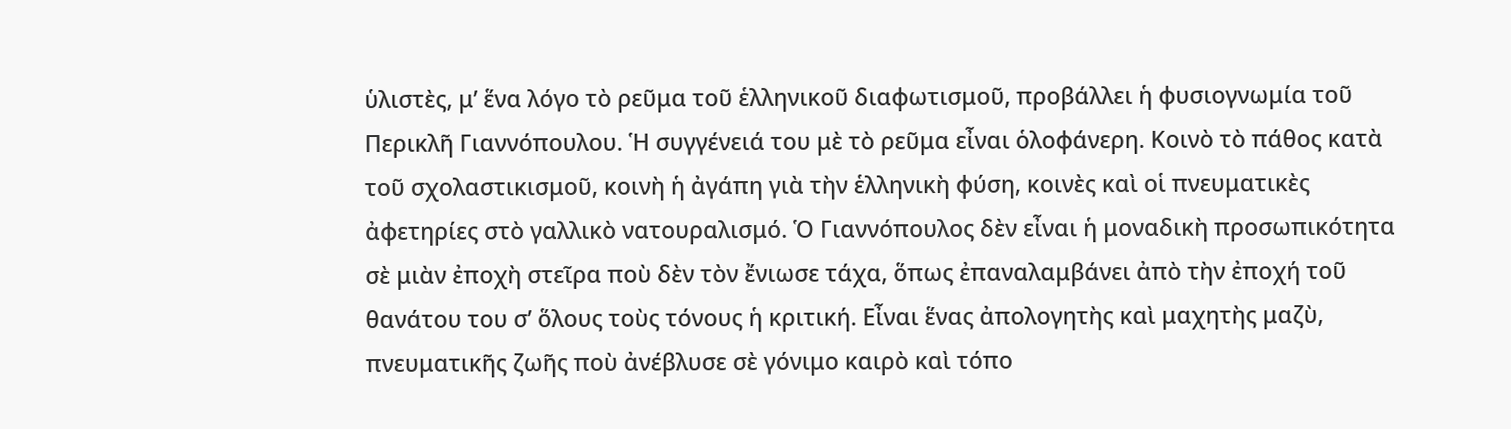ὑλιστὲς, μ’ ἕνα λόγο τὸ ρεῦμα τοῦ ἑλληνικοῦ διαφωτισμοῦ, προβάλλει ἡ φυσιογνωμία τοῦ Περικλῆ Γιαννόπουλου. Ἡ συγγένειά του μὲ τὸ ρεῦμα εἶναι ὁλοφάνερη. Κοινὸ τὸ πάθος κατὰ τοῦ σχολαστικισμοῦ, κοινὴ ἡ ἀγάπη γιὰ τὴν ἑλληνικὴ φύση, κοινὲς καὶ οἱ πνευματικὲς ἀφετηρίες στὸ γαλλικὸ νατουραλισμό. Ὁ Γιαννόπουλος δὲν εἶναι ἡ μοναδικὴ προσωπικότητα σὲ μιὰν ἐποχὴ στεῖρα ποὺ δὲν τὸν ἔνιωσε τάχα, ὅπως ἐπαναλαμβάνει ἀπὸ τὴν ἐποχή τοῦ θανάτου του σ’ ὅλους τοὺς τόνους ἡ κριτική. Εἶναι ἕνας ἀπολογητὴς καὶ μαχητὴς μαζὺ, πνευματικῆς ζωῆς ποὺ ἀνέβλυσε σὲ γόνιμο καιρὸ καὶ τόπο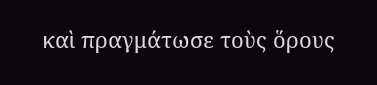καὶ πραγμάτωσε τοὺς ὅρους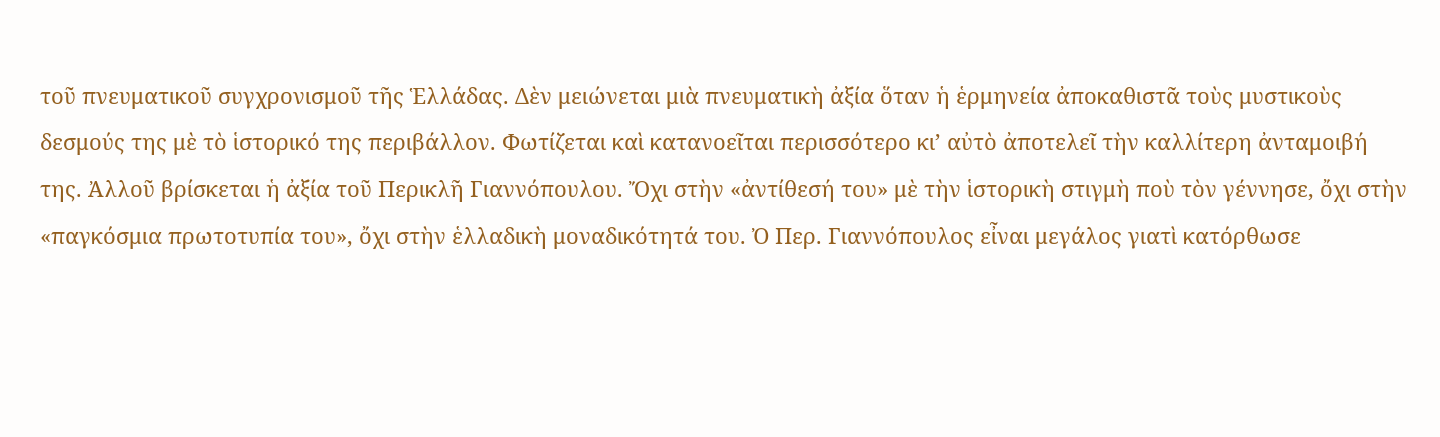τοῦ πνευματικοῦ συγχρονισμοῦ τῆς Ἑλλάδας. Δὲν μειώνεται μιὰ πνευματικὴ ἀξία ὅταν ἡ ἑρμηνεία ἀποκαθιστᾶ τοὺς μυστικοὺς δεσμούς της μὲ τὸ ἱστορικό της περιβάλλον. Φωτίζεται καὶ κατανοεῖται περισσότερο κι’ αὐτὸ ἀποτελεῖ τὴν καλλίτερη ἀνταμοιβή της. Ἀλλοῦ βρίσκεται ἡ ἀξία τοῦ Περικλῆ Γιαννόπουλου. Ὄχι στὴν «ἀντίθεσή του» μὲ τὴν ἱστορικὴ στιγμὴ ποὺ τὸν γέννησε, ὄχι στὴν «παγκόσμια πρωτοτυπία του», ὄχι στὴν ἑλλαδικὴ μοναδικότητά του. Ὀ Περ. Γιαννόπουλος εἶναι μεγάλος γιατὶ κατόρθωσε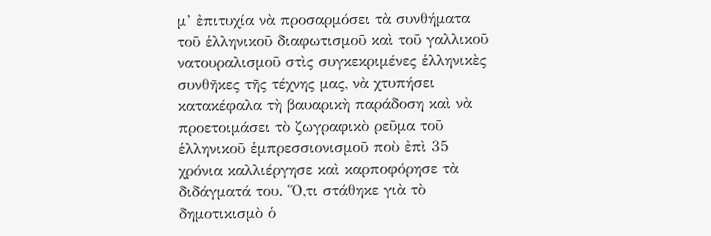μ’ ἐπιτυχία νὰ προσαρμόσει τὰ συνθήματα τοῦ ἑλληνικοῦ διαφωτισμοῦ καὶ τοῦ γαλλικοῦ νατουραλισμοῦ στὶς συγκεκριμένες ἑλληνικὲς συνθῆκες τῆς τέχνης μας, νὰ χτυπήσει κατακέφαλα τὴ βαυαρικὴ παράδοση καὶ νὰ προετοιμάσει τὸ ζωγραφικὸ ρεῦμα τοῦ ἑλληνικοῦ ἑμπρεσσιονισμοῦ ποὺ ἐπὶ 35 χρόνια καλλιέργησε καὶ καρποφόρησε τὰ διδάγματά του. Ὅ,τι στάθηκε γιὰ τὸ δημοτικισμὸ ὁ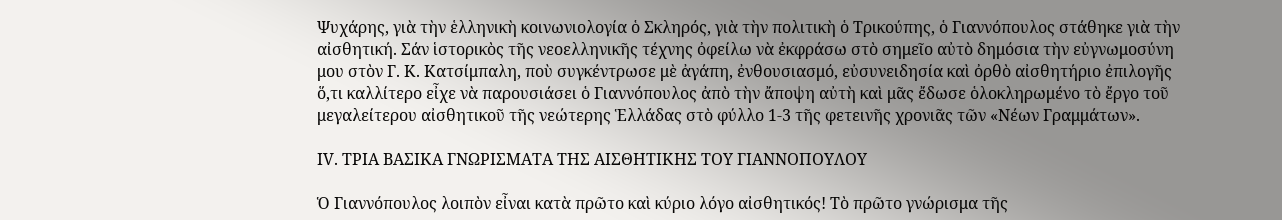Ψυχάρης, γιὰ τὴν ἑλληνικὴ κοινωνιολογία ὁ Σκληρός, γιὰ τὴν πολιτικὴ ὁ Τρικούπης, ὁ Γιαννόπουλος στάθηκε γιὰ τὴν αἰσθητική. Σάν ἱστορικὸς τῆς νεοελληνικῆς τέχνης ὀφείλω νὰ ἐκφράσω στὸ σημεῖο αὐτὸ δημόσια τὴν εὐγνωμοσύνη μου στὸν Γ. Κ. Κατσίμπαλη, ποὺ συγκέντρωσε μὲ ἀγάπη, ἐνθουσιασμό, εὐσυνειδησία καὶ ὀρθὸ αἰσθητήριο ἐπιλογῆς ὅ,τι καλλίτερο εἶχε νὰ παρουσιάσει ὁ Γιαννόπουλος ἀπὸ τὴν ἄποψη αὐτὴ καὶ μᾶς ἔδωσε ὁλοκληρωμένο τὸ ἔργο τοῦ μεγαλείτερου αἰσθητικοῦ τῆς νεώτερης Ἑλλάδας στὸ φύλλο 1-3 τῆς φετεινῆς χρονιᾶς τῶν «Νέων Γραμμάτων».

ΙV. ΤΡΙΑ ΒΑΣΙΚΑ ΓΝΩΡΙΣΜΑΤΑ ΤΗΣ ΑΙΣΘΗΤΙΚΗΣ ΤΟΥ ΓΙΑΝΝΟΠΟΥΛΟΥ

Ὁ Γιαννόπουλος λοιπὸν εἶναι κατὰ πρῶτο καὶ κύριο λόγο αἰσθητικός! Τὸ πρῶτο γνώρισμα τῆς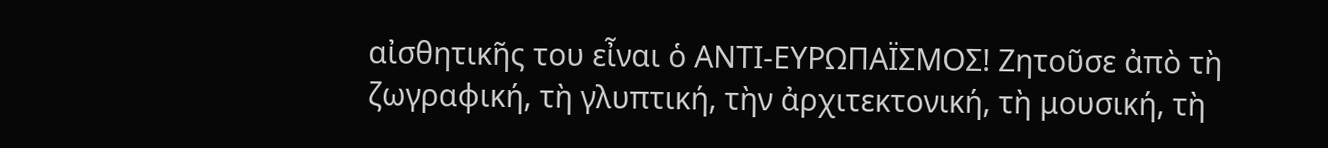αἰσθητικῆς του εἶναι ὁ ΑΝΤΙ-ΕΥΡΩΠΑΪΣΜΟΣ! Ζητοῦσε ἀπὸ τὴ ζωγραφική, τὴ γλυπτική, τὴν ἀρχιτεκτονική, τὴ μουσική, τὴ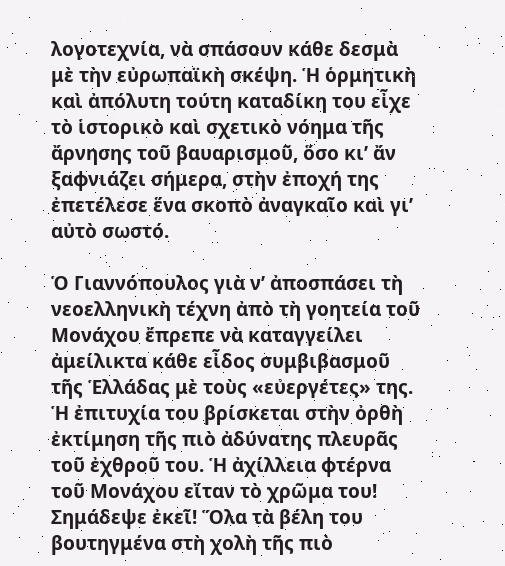λογοτεχνία, νὰ σπάσουν κάθε δεσμὰ μὲ τὴν εὐρωπαϊκὴ σκέψη. Ἡ ὁρμητικὴ καὶ ἀπόλυτη τούτη καταδίκη του εἶχε τὸ ἱστορικὸ καὶ σχετικὸ νόημα τῆς ἄρνησης τοῦ βαυαρισμοῦ, ὅσο κι’ ἄν ξαφνιάζει σήμερα, στὴν ἐποχή της ἐπετέλεσε ἕνα σκοπὸ ἀναγκαῖο καὶ γι’ αὐτὸ σωστό.

Ὁ Γιαννόπουλος γιὰ ν’ ἀποσπάσει τὴ νεοελληνικὴ τέχνη ἀπὸ τὴ γοητεία τοῦ Μονάχου ἔπρεπε νὰ καταγγείλει ἀμείλικτα κάθε εἶδος συμβιβασμοῦ τῆς Ἑλλάδας μὲ τοὺς «εὐεργέτες» της. Ἡ ἐπιτυχία του βρίσκεται στὴν ὀρθὴ ἐκτίμηση τῆς πιὸ ἀδύνατης πλευρᾶς τοῦ ἐχθροῦ του. Ἡ ἀχίλλεια φτέρνα τοῦ Μονάχου εἴταν τὸ χρῶμα του! Σημάδεψε ἐκεῖ! Ὅλα τὰ βέλη του βουτηγμένα στὴ χολὴ τῆς πιὸ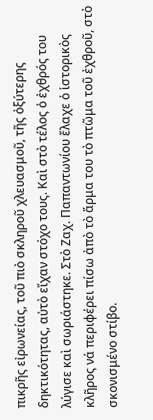πικρῆς εἰρωνείας, τοῦ πιὸ σκληροῦ χλευασμοῦ, τῆς ὀξύτερης δηκτικότητας, αὐτὸ εἴχαν στόχο τους. Καὶ στὸ τέλος ὁ ἐχθρός του λύγισε καὶ σωριάστηκε. Στὸ Ζαχ. Παπαντωνίου ἔλαχε ὁ ἱστορικὸς κλῆρος νά περιφέρει πίσω ἀπὸ τὸ ἅρμα του τὸ πτῶμα τοῦ ἐχθροῦ, στὸ σκονισμένο στίβο.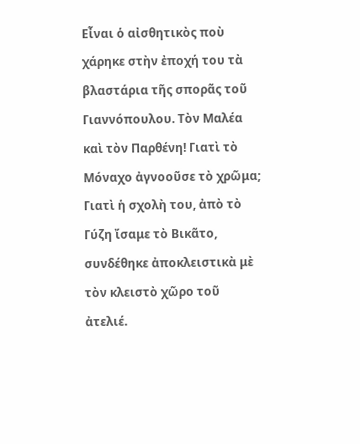Εἶναι ὁ αἰσθητικὸς ποὺ χάρηκε στὴν ἐποχή του τὰ βλαστάρια τῆς σπορᾶς τοῦ Γιαννόπουλου. Τὸν Μαλέα καὶ τὸν Παρθένη! Γιατὶ τὸ Μόναχο ἀγνοοῦσε τὸ χρῶμα; Γιατὶ ἡ σχολὴ του, ἀπὸ τὸ Γύζη ἴσαμε τὸ Βικᾶτο, συνδέθηκε ἀποκλειστικὰ μὲ τὸν κλειστὸ χῶρο τοῦ ἀτελιέ.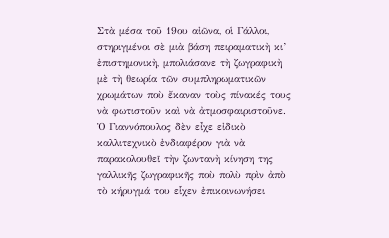Στὰ μέσα τοῦ 19ου αἰῶνα, οἱ Γάλλοι, στηριγμένοι σὲ μιὰ βάση πειραματικὴ κι’ ἐπιστημονικὴ, μπολιάσανε τὴ ζωγραφικὴ μὲ τὴ θεωρία τῶν συμπληρωματικῶν χρωμάτων ποὺ ἔκαναν τοὺς πίνακές τους νὰ φωτιστοῦν καὶ νὰ ἀτμοσφαιριστοῦνε. Ὁ Γιαννόπουλος δὲν εἶχε εἰδικὸ καλλιτεχνικὸ ἐνδιαφέρον γιὰ νὰ παρακολουθεῖ τὴν ζωντανὴ κίνηση της γαλλικῆς ζωγραφικῆς ποὺ πολὺ πρὶν ἀπὸ τὸ κήρυγμά του εἷχεν ἐπικοινωνήσει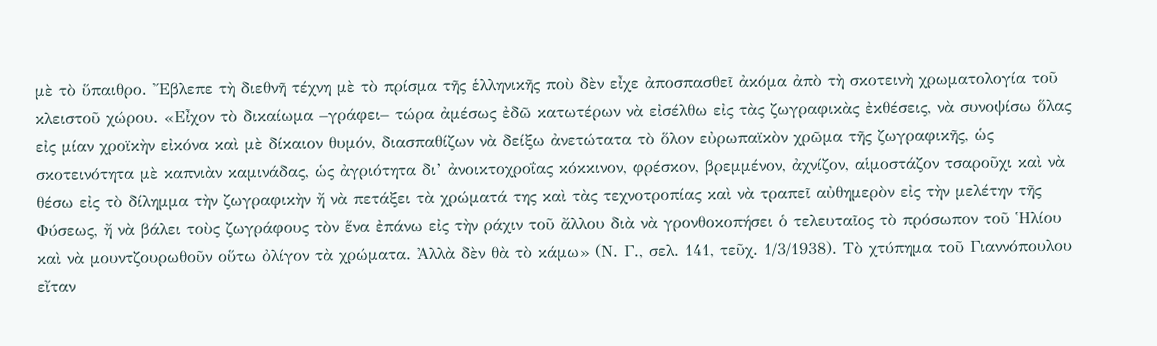μὲ τὸ ὕπαιθρο. Ἔβλεπε τὴ διεθνῆ τέχνη μὲ τὸ πρίσμα τῆς ἑλληνικῆς ποὺ δὲν εἶχε ἀποσπασθεῖ ἀκόμα ἀπὸ τὴ σκοτεινὴ χρωματολογία τοῦ κλειστοῦ χώρου. «Εἶχον τὸ δικαίωμα –γράφει– τώρα ἀμέσως ἐδῶ κατωτέρων νὰ εἰσέλθω εἰς τὰς ζωγραφικὰς ἐκθέσεις, νὰ συνοψίσω ὅλας εἰς μίαν χροϊκὴν εἰκόνα καὶ μὲ δίκαιον θυμόν, διασπαθίζων νὰ δείξω ἀνετώτατα τὸ ὅλον εὐρωπαϊκὸν χρῶμα τῆς ζωγραφικῆς, ὡς σκοτεινότητα μὲ καπνιὰν καμινάδας, ὡς ἀγριότητα δι’ ἀνοικτοχροΐας κόκκινον, φρέσκον, βρεμμένον, ἀχνίζον, αἱμοστάζον τσαροῦχι καὶ νὰ θέσω εἰς τὸ δίλημμα τὴν ζωγραφικὴν ἤ νὰ πετάξει τὰ χρώματά της καὶ τὰς τεχνοτροπίας καὶ νὰ τραπεῖ αὐθημερὸν εἰς τὴν μελέτην τῆς Φύσεως, ἤ νὰ βάλει τοὺς ζωγράφους τὸν ἕνα ἐπάνω εἰς τὴν ράχιν τοῦ ἄλλου διὰ νὰ γρονθοκοπήσει ὁ τελευταῖος τὸ πρόσωπον τοῦ Ἡλίου καὶ νὰ μουντζουρωθοῦν οὕτω ὀλίγον τὰ χρώματα. Ἀλλὰ δὲν θὰ τὸ κάμω» (Ν. Γ., σελ. 141, τεῦχ. 1/3/1938). Τὸ χτύπημα τοῦ Γιαννόπουλου εἴταν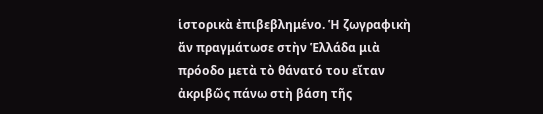ἱστορικὰ ἐπιβεβλημένο. Ἡ ζωγραφικὴ ἄν πραγμάτωσε στὴν Ἑλλάδα μιὰ πρόοδο μετὰ τὸ θάνατό του εἴταν ἀκριβῶς πάνω στὴ βάση τῆς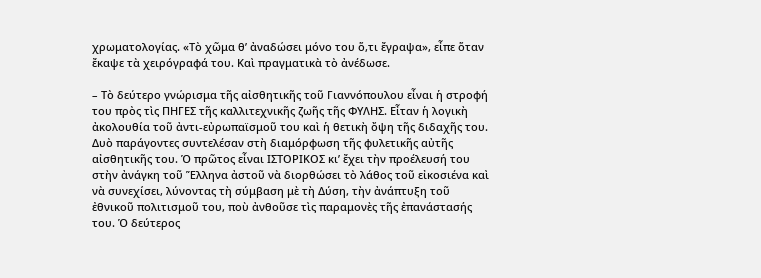χρωματολογίας. «Τὸ χῶμα θ’ ἀναδώσει μόνο του ὅ,τι ἔγραψα», εἶπε ὅταν ἔκαψε τὰ χειρόγραφά του. Καὶ πραγματικὰ τὸ ἀνέδωσε.

– Τὸ δεύτερο γνώρισμα τῆς αἰσθητικῆς τοῦ Γιαννόπουλου εἶναι ἡ στροφή του πρὸς τὶς ΠΗΓΕΣ τῆς καλλιτεχνικῆς ζωῆς τῆς ΦΥΛΗΣ. Εἶταν ἡ λογικὴ ἀκολουθία τοῦ ἀντι-εὐρωπαϊσμοῦ του καὶ ἡ θετικὴ ὄψη τῆς διδαχῆς του. Δυὸ παράγοντες συντελέσαν στὴ διαμόρφωση τῆς φυλετικῆς αὐτῆς αἰσθητικῆς του. Ὁ πρῶτος εἶναι ΙΣΤΟΡΙΚΟΣ κι’ ἔχει τὴν προέλευσή του στὴν ἀνάγκη τοῦ Ἕλληνα ἀστοῦ νὰ διορθώσει τὸ λάθος τοῦ εἰκοσιένα καὶ νὰ συνεχίσει, λύνοντας τὴ σύμβαση μὲ τὴ Δύση, τὴν ἀνάπτυξη τοῦ ἐθνικοῦ πολιτισμοῦ του, ποὺ ἀνθοῦσε τὶς παραμονὲς τῆς ἐπανάστασής του. Ὁ δεύτερος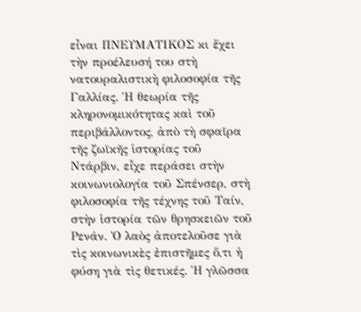εἶναι ΠΝΕΥΜΑΤΙΚΟΣ κι ἔχει τὴν προέλευσή του στὴ νατουραλιστικὴ φιλοσοφία τῆς Γαλλίας. Ἡ θεωρία τῆς κληρονομικότητας καὶ τοῦ περιβάλλοντος, ἀπὸ τὴ σφαῖρα τῆς ζωϊκῆς ἱστορίας τοῦ Ντάρβιν, εἶχε περάσει στὴν κοινωνιολογία τοῦ Σπένσερ, στὴ φιλοσοφία τῆς τέχνης τοῦ Ταίν, στὴν ἱστορία τῶν θρησκειῶν τοῦ Ρενάν. Ὁ λαὸς ἀποτελοῦσε γιὰ τὶς κοινωνικὲς ἐπιστῆμες ὅ,τι ἡ φύση γιὰ τὶς θετικές. Ἡ γλῶσσα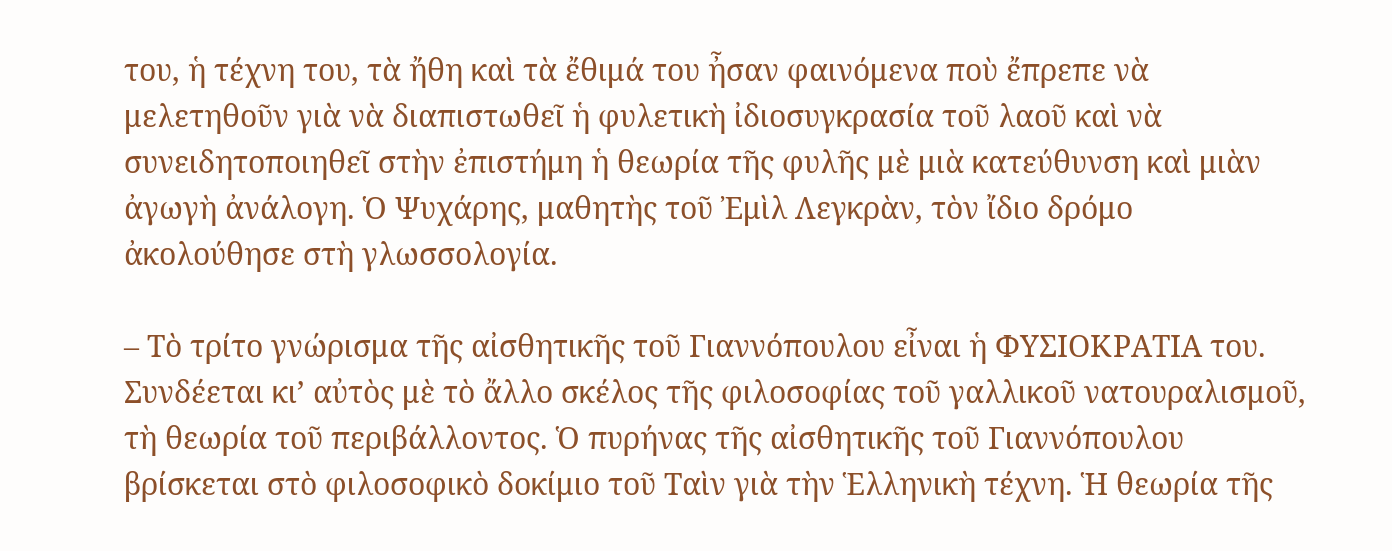του, ἡ τέχνη του, τὰ ἤθη καὶ τὰ ἔθιμά του ἦσαν φαινόμενα ποὺ ἔπρεπε νὰ μελετηθοῦν γιὰ νὰ διαπιστωθεῖ ἡ φυλετικὴ ἰδιοσυγκρασία τοῦ λαοῦ καὶ νὰ συνειδητοποιηθεῖ στὴν ἐπιστήμη ἡ θεωρία τῆς φυλῆς μὲ μιὰ κατεύθυνση καὶ μιὰν ἀγωγὴ ἀνάλογη. Ὁ Ψυχάρης, μαθητὴς τοῦ Ἐμὶλ Λεγκρὰν, τὸν ἴδιο δρόμο ἀκολούθησε στὴ γλωσσολογία.

– Τὸ τρίτο γνώρισμα τῆς αἰσθητικῆς τοῦ Γιαννόπουλου εἶναι ἡ ΦΥΣΙΟΚΡΑΤΙΑ του. Συνδέεται κι’ αὐτὸς μὲ τὸ ἄλλο σκέλος τῆς φιλοσοφίας τοῦ γαλλικοῦ νατουραλισμοῦ, τὴ θεωρία τοῦ περιβάλλοντος. Ὁ πυρήνας τῆς αἰσθητικῆς τοῦ Γιαννόπουλου βρίσκεται στὸ φιλοσοφικὸ δοκίμιο τοῦ Ταὶν γιὰ τὴν Ἑλληνικὴ τέχνη. Ἡ θεωρία τῆς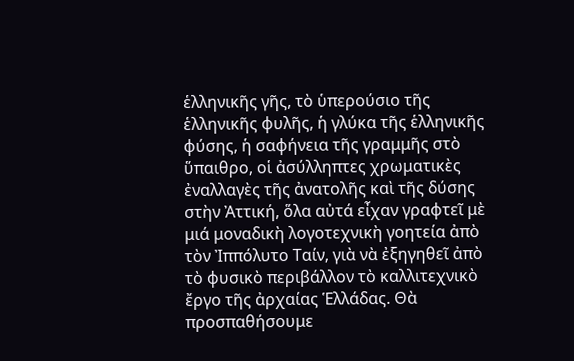ἑλληνικῆς γῆς, τὸ ὑπερούσιο τῆς ἑλληνικῆς φυλῆς, ἡ γλύκα τῆς ἑλληνικῆς φύσης, ἡ σαφήνεια τῆς γραμμῆς στὸ ὕπαιθρο, οἱ ἀσύλληπτες χρωματικὲς ἐναλλαγὲς τῆς ἀνατολῆς καὶ τῆς δύσης στὴν Ἀττική, ὅλα αὐτά εἶχαν γραφτεῖ μὲ μιά μοναδικὴ λογοτεχνικὴ γοητεία ἀπὸ τὸν Ἰππόλυτο Ταίν, γιὰ νὰ ἐξηγηθεῖ ἀπὸ τὸ φυσικὸ περιβάλλον τὸ καλλιτεχνικὸ ἔργο τῆς ἀρχαίας Ἑλλάδας. Θὰ προσπαθήσουμε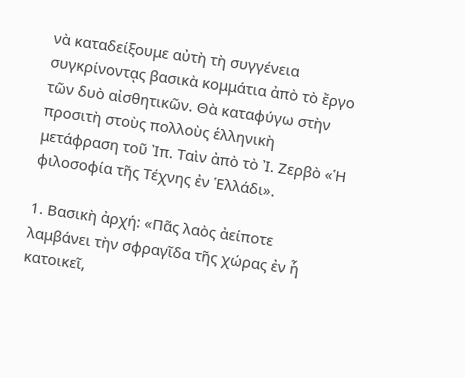νὰ καταδείξουμε αὐτὴ τὴ συγγένεια συγκρίνοντᾳς βασικὰ κομμάτια ἀπὸ τὸ ἔργο τῶν δυὸ αἰσθητικῶν. Θὰ καταφύγω στὴν προσιτὴ στοὺς πολλοὺς ἑλληνικὴ μετάφραση τοῦ Ἰπ. Ταὶν ἀπὸ τὸ Ἰ. Ζερβὸ «Ἡ φιλοσοφία τῆς Τέχνης ἐν Ἑλλάδι».

1. Βασικὴ ἀρχή: «Πᾶς λαὸς ἀείποτε λαμβάνει τὴν σφραγῖδα τῆς χώρας ἐν ἧ κατοικεῖ,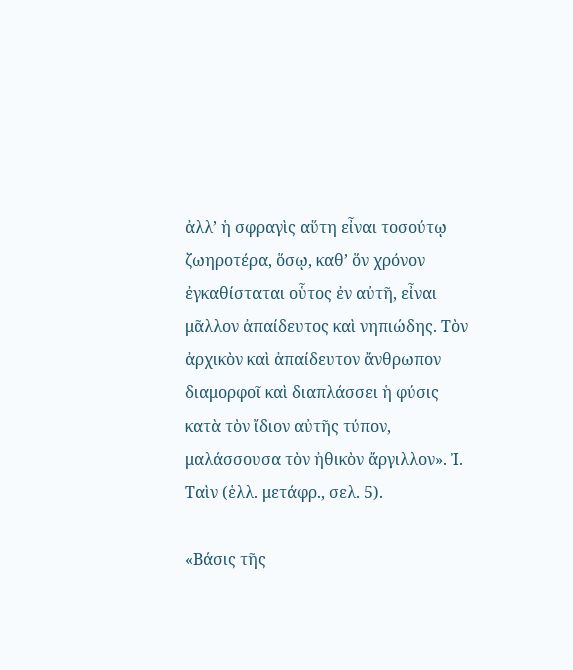ἀλλ’ ἡ σφραγὶς αὕτη εἶναι τοσούτῳ ζωηροτέρα, ὅσῳ, καθ’ ὅν χρόνον ἐγκαθίσταται οὗτος ἐν αὐτῆ, εἶναι μᾶλλον ἀπαίδευτος καὶ νηπιώδης. Τὸν ἀρχικὸν καὶ ἀπαίδευτον ἄνθρωπον διαμορφοῖ καὶ διαπλάσσει ἡ φύσις κατὰ τὸν ἴδιον αὐτῆς τύπον, μαλάσσουσα τὸν ἠθικὸν ἄργιλλον». Ἰ. Ταὶν (ἑλλ. μετάφρ., σελ. 5).

«Βάσις τῆς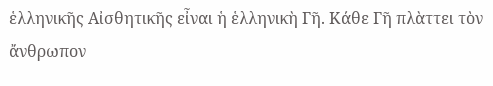ἑλληνικῆς Αἰσθητικῆς εἶναι ἡ ἑλληνικὴ Γῆ. Κάθε Γῆ πλὰττει τὸν ἄνθρωπον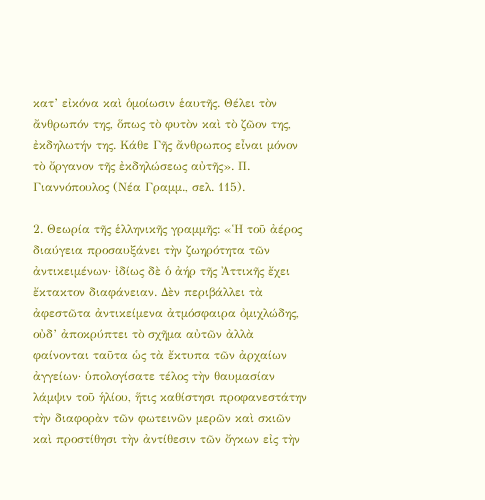κατ’ εἰκόνα καὶ ὁμοίωσιν ἑαυτῆς. Θέλει τὸν ἄνθρωπόν της, ὅπως τὸ φυτὸν καὶ τὸ ζῶον της, ἐκδηλωτήν της. Κάθε Γῆς ἄνθρωπος εἶναι μόνον τὸ ὄργανον τῆς ἐκδηλώσεως αὐτῆς». Π. Γιαννόπουλος (Νέα Γραμμ., σελ. 115).

2. Θεωρία τῆς ἑλληνικῆς γραμμῆς: «Ἡ τοῦ ἀέρος διαύγεια προσαυξάνει τὴν ζωηρότητα τῶν ἀντικειμένων· ἰδίως δὲ ὁ ἀήρ τῆς Ἀττικῆς ἔχει ἔκτακτον διαφάνειαν. Δὲν περιβάλλει τὰ ἀφεστῶτα ἀντικείμενα ἀτμόσφαιρα ὀμιχλώδης, οὐδ’ ἀποκρύπτει τὸ σχῆμα αὐτῶν ἀλλὰ φαίνονται ταῦτα ὡς τὰ ἔκτυπα τῶν ἀρχαίων ἀγγείων· ὑπολογίσατε τέλος τὴν θαυμασίαν λάμψιν τοῦ ἡλίου, ἥτις καθίστησι προφανεστάτην τὴν διαφορὰν τῶν φωτεινῶν μερῶν καὶ σκιῶν καὶ προστίθησι τὴν ἀντίθεσιν τῶν ὄγκων εἰς τὴν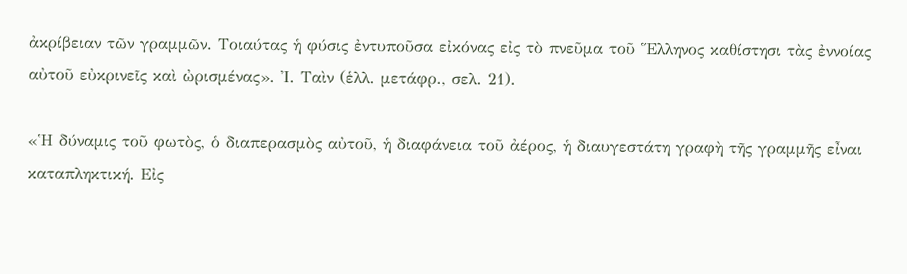ἀκρίβειαν τῶν γραμμῶν. Τοιαύτας ἡ φύσις ἐντυποῦσα εἰκόνας εἰς τὸ πνεῦμα τοῦ Ἕλληνος καθίστησι τὰς ἐννοίας αὐτοῦ εὐκρινεῖς καὶ ὠρισμένας». Ἰ. Ταὶν (ἑλλ. μετάφρ., σελ. 21).

«Ἡ δύναμις τοῦ φωτὸς, ὁ διαπερασμὸς αὐτοῦ, ἡ διαφάνεια τοῦ ἀέρος, ἡ διαυγεστάτη γραφὴ τῆς γραμμῆς εἶναι καταπληκτική. Εἰς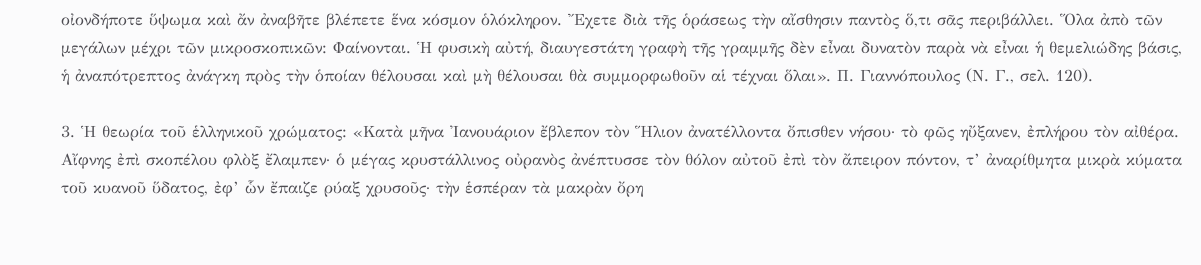οἰονδήποτε ὕψωμα καὶ ἄν ἀναβῆτε βλέπετε ἕνα κόσμον ὁλόκληρον. Ἔχετε διὰ τῆς ὁράσεως τὴν αἴσθησιν παντὸς ὅ,τι σᾶς περιβάλλει. Ὅλα ἀπὸ τῶν μεγάλων μέχρι τῶν μικροσκοπικῶν: Φαίνονται. Ἡ φυσικὴ αὐτή, διαυγεστάτη γραφὴ τῆς γραμμῆς δὲν εἶναι δυνατὸν παρὰ νὰ εἶναι ἡ θεμελιώδης βάσις, ἡ ἀναπότρεπτος ἀνάγκη πρὸς τὴν ὁποίαν θέλουσαι καὶ μὴ θέλουσαι θὰ συμμορφωθοῦν αἱ τέχναι ὅλαι». Π. Γιαννόπουλος (Ν. Γ., σελ. 120).

3. Ἡ θεωρία τοῦ ἑλληνικοῦ χρώματος: «Κατὰ μῆνα Ἰανουάριον ἔβλεπον τὸν Ἥλιον ἀνατέλλοντα ὄπισθεν νήσου· τὸ φῶς ηὔξανεν, ἐπλήρου τὸν αἰθέρα. Αἴφνης ἐπὶ σκοπέλου φλὸξ ἔλαμπεν· ὁ μέγας κρυστάλλινος οὐρανὸς ἀνέπτυσσε τὸν θόλον αὐτοῦ ἐπὶ τὸν ἄπειρον πόντον, τ’ ἀναρίθμητα μικρὰ κύματα τοῦ κυανοῦ ὕδατος, ἐφ’ ὧν ἔπαιζε ρύαξ χρυσοῦς· τὴν ἑσπέραν τὰ μακρὰν ὄρη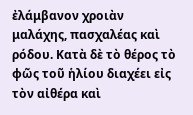ἐλάμβανον χροιὰν μαλάχης, πασχαλέας καὶ ρόδου. Κατὰ δὲ τὸ θέρος τὸ φῶς τοῦ ἡλίου διαχέει εἰς τὸν αἰθέρα καὶ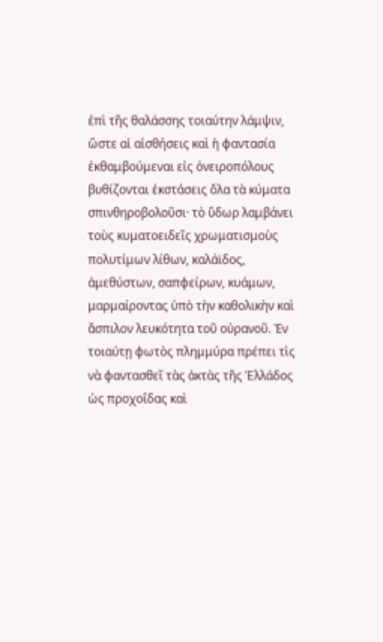ἐπὶ τῆς θαλάσσης τοιαύτην λάμψιν, ὥστε αἱ αἰσθήσεις καὶ ἡ φαντασία ἐκθαμβούμεναι εἰς ὀνειροπόλους βυθίζονται ἐκστάσεις ὅλα τὰ κύματα σπινθηροβολοῦσι· τὸ ὕδωρ λαμβάνει τοὺς κυματοειδεῖς χρωματισμοὺς πολυτίμων λίθων, καλάϊδος, ἀμεθύστων, σαπφείρων, κυάμων, μαρμαίροντας ὑπὸ τὴν καθολικὴν καὶ ἄσπιλον λευκότητα τοῦ οὐρανοῦ. Ἐν τοιαύτῃ φωτὸς πλημμύρα πρέπει τὶς νὰ φαντασθεῖ τὰς ἀκτὰς τῆς Ἑλλάδος ὡς προχοΐδας καὶ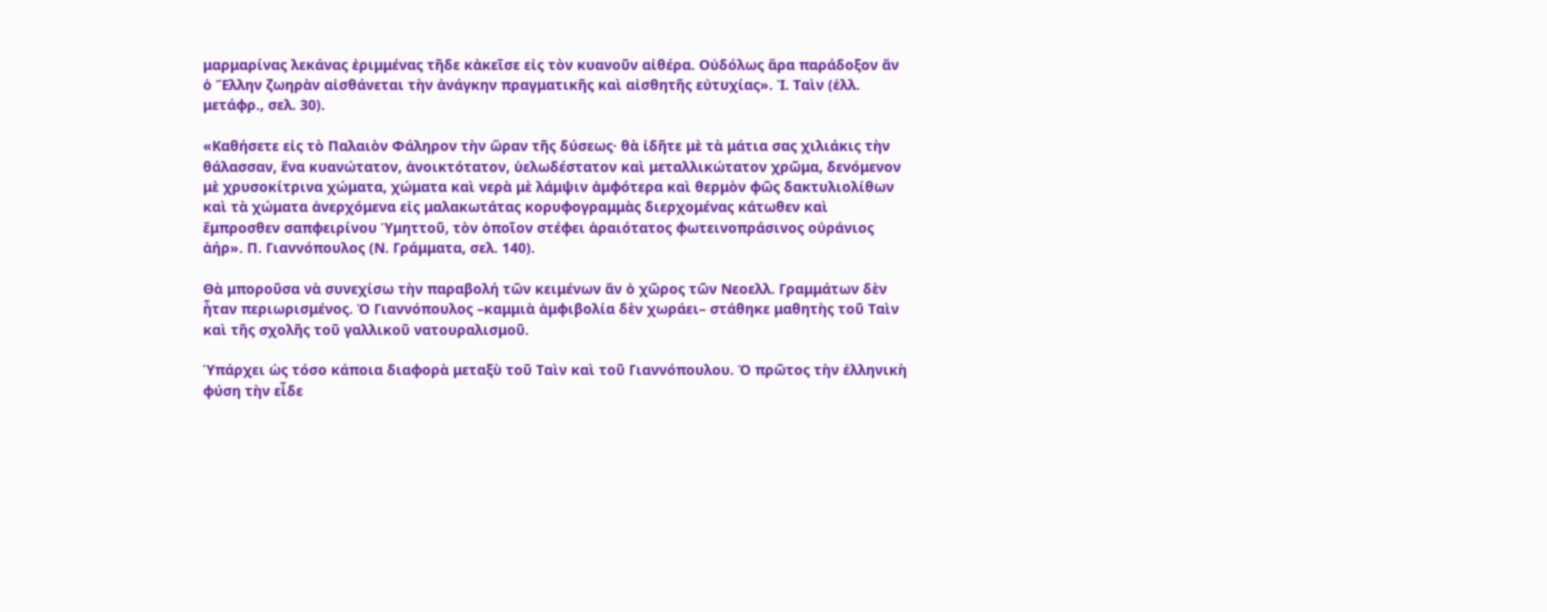μαρμαρίνας λεκάνας ἐριμμένας τῆδε κἀκεῖσε εἰς τὸν κυανοῦν αἰθέρα. Οὐδόλως ἄρα παράδοξον ἄν ὁ Ἕλλην ζωηρὰν αἰσθάνεται τὴν ἀνάγκην πραγματικῆς καὶ αἰσθητῆς εὐτυχίας». Ἰ. Ταὶν (ἑλλ. μετάφρ., σελ. 30).

«Καθήσετε εἰς τὸ Παλαιὸν Φάληρον τὴν ὥραν τῆς δύσεως· θὰ ἰδῆτε μὲ τὰ μάτια σας χιλιάκις τὴν θάλασσαν, ἕνα κυανώτατον, ἀνοικτότατον, ὑελωδέστατον καὶ μεταλλικώτατον χρῶμα, δενόμενον μὲ χρυσοκίτρινα χώματα, χώματα καὶ νερὰ μὲ λάμψιν ἀμφότερα καὶ θερμὸν φῶς δακτυλιολίθων καὶ τὰ χώματα ἀνερχόμενα εἰς μαλακωτάτας κορυφογραμμὰς διερχομένας κάτωθεν καὶ ἔμπροσθεν σαπφειρίνου Ὑμηττοῦ, τὸν ὁποῖον στέφει ἀραιότατος φωτεινοπράσινος οὐράνιος ἀήρ». Π. Γιαννόπουλος (Ν. Γράμματα, σελ. 140).

Θὰ μποροῦσα νὰ συνεχίσω τὴν παραβολή τῶν κειμένων ἄν ὁ χῶρος τῶν Νεοελλ. Γραμμάτων δὲν ἦταν περιωρισμένος. Ὁ Γιαννόπουλος –καμμιὰ ἀμφιβολία δὲν χωράει– στάθηκε μαθητὴς τοῦ Ταὶν καὶ τῆς σχολῆς τοῦ γαλλικοῦ νατουραλισμοῦ.

Ὑπάρχει ὡς τόσο κάποια διαφορὰ μεταξὺ τοῦ Ταὶν καὶ τοῦ Γιαννόπουλου. Ὁ πρῶτος τὴν ἑλληνικὴ φύση τὴν εἶδε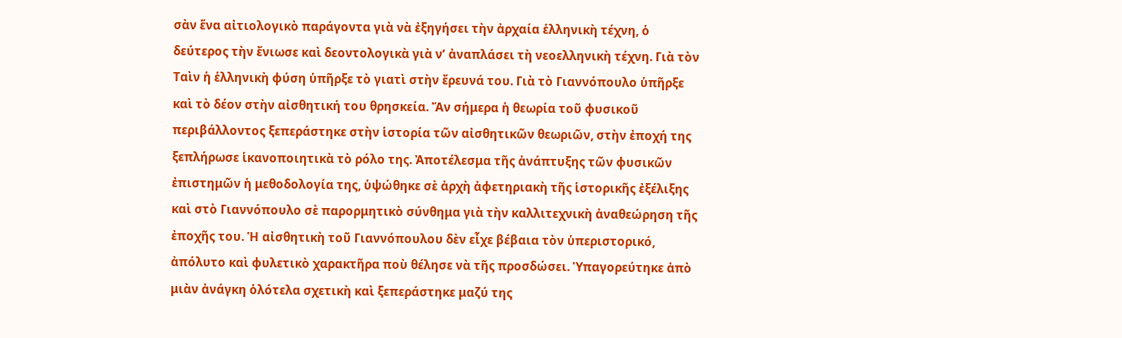σὰν ἕνα αἰτιολογικὸ παράγοντα γιὰ νὰ ἐξηγήσει τὴν ἀρχαία ἑλληνικὴ τέχνη, ὁ δεύτερος τὴν ἔνιωσε καὶ δεοντολογικὰ γιὰ ν’ ἀναπλάσει τὴ νεοελληνικὴ τέχνη. Γιὰ τὸν Ταὶν ἡ ἑλληνικὴ φύση ὑπῆρξε τὸ γιατὶ στὴν ἔρευνά του. Γιὰ τὸ Γιαννόπουλο ὑπῆρξε καὶ τὸ δέον στὴν αἰσθητική του θρησκεία. Ἄν σήμερα ἡ θεωρία τοῦ φυσικοῦ περιβάλλοντος ξεπεράστηκε στὴν ἱστορία τῶν αἰσθητικῶν θεωριῶν, στὴν ἐποχή της ξεπλήρωσε ἱκανοποιητικὰ τὸ ρόλο της. Ἀποτέλεσμα τῆς ἀνάπτυξης τῶν φυσικῶν ἐπιστημῶν ἡ μεθοδολογία της, ὑψώθηκε σὲ ἀρχὴ ἀφετηριακὴ τῆς ἱστορικῆς ἐξέλιξης καὶ στὸ Γιαννόπουλο σὲ παρορμητικὸ σύνθημα γιὰ τὴν καλλιτεχνικὴ ἀναθεώρηση τῆς ἐποχῆς του. Ἡ αἰσθητικὴ τοῦ Γιαννόπουλου δὲν εἶχε βέβαια τὸν ὑπεριστορικό, ἀπόλυτο καὶ φυλετικὸ χαρακτῆρα ποὺ θέλησε νὰ τῆς προσδώσει. Ὑπαγορεύτηκε ἀπὸ μιὰν ἀνάγκη ὁλότελα σχετικὴ καὶ ξεπεράστηκε μαζύ της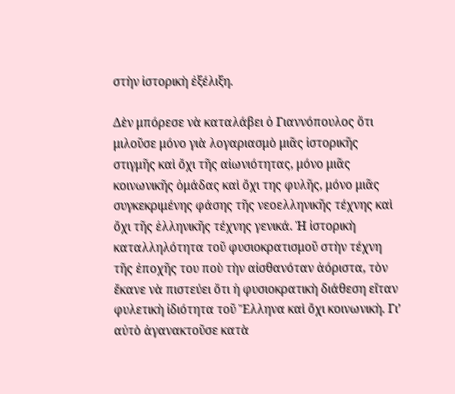στὴν ἱστορικὴ ἐξέλιξη.

Δὲν μπόρεσε νὰ καταλάβει ὁ Γιαννόπουλος ὅτι μιλοῦσε μόνο γιὰ λογαριασμὸ μιᾶς ἱστορικῆς στιγμῆς καὶ ὄχι τῆς αἰωνιότητας, μόνο μιᾶς κοινωνικῆς ὁμάδας καὶ ὄχι της φυλῆς, μόνο μιᾶς συγκεκριμένης φάσης τῆς νεοελληνικῆς τέχνης καὶ ὄχι τῆς ἑλληνικῆς τέχνης γενικά. Ἡ ἱστορικὴ καταλληλότητα τοῦ φυσιοκρατισμοῦ στὴν τέχνη τῆς ἐποχῆς του ποὺ τὴν αἰσθανόταν ἀόριστα, τὸν ἔκανε νὰ πιστεύει ὅτι ἡ φυσιοκρατικὴ διάθεση εἴταν φυλετικὴ ἰδιότητα τοῦ Ἕλληνα καὶ ὄχι κοινωνικὴ. Γι’ αὐτὸ ἀγανακτοῦσε κατὰ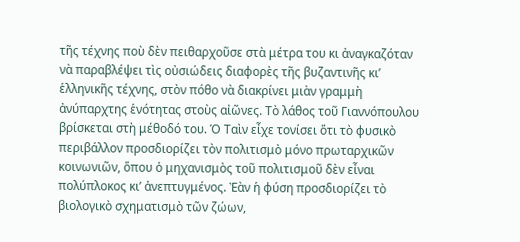τῆς τέχνης ποὺ δὲν πειθαρχοῦσε στὰ μέτρα του κι ἀναγκαζόταν νὰ παραβλέψει τὶς οὐσιώδεις διαφορὲς τῆς βυζαντινῆς κι’ ἑλληνικῆς τέχνης, στὸν πόθο νὰ διακρίνει μιὰν γραμμὴ ἀνύπαρχτης ἑνότητας στοὺς αἰῶνες. Τὸ λάθος τοῦ Γιαννόπουλου βρίσκεται στὴ μέθοδό του. Ὁ Ταὶν εἶχε τονίσει ὅτι τὸ φυσικὸ περιβάλλον προσδιορίζει τὸν πολιτισμὸ μόνο πρωταρχικῶν κοινωνιῶν, ὅπου ὁ μηχανισμὸς τοῦ πολιτισμοῦ δὲν εἶναι πολύπλοκος κι’ ἀνεπτυγμένος. Ἐὰν ἡ φύση προσδιορίζει τὸ βιολογικὸ σχηματισμὸ τῶν ζώων,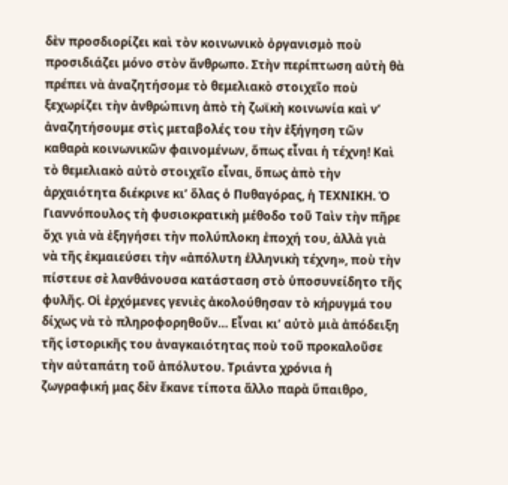δὲν προσδιορίζει καὶ τὸν κοινωνικὸ ὀργανισμὸ ποὺ προσιδιάζει μόνο στὸν ἄνθρωπο. Στὴν περίπτωση αὐτὴ θὰ πρέπει νὰ ἀναζητήσομε τὸ θεμελιακὸ στοιχεῖο ποὺ ξεχωρίζει τὴν ἀνθρώπινη ἀπὸ τὴ ζωϊκὴ κοινωνία καὶ ν’ ἀναζητήσουμε στὶς μεταβολές του τὴν ἐξήγηση τῶν καθαρὰ κοινωνικῶν φαινομένων, ὅπως εἶναι ἡ τέχνη! Καὶ τὸ θεμελιακὸ αὐτὸ στοιχεῖο εἶναι, ὅπως ἀπὸ τὴν ἀρχαιότητα διέκρινε κι’ ὅλας ὁ Πυθαγόρας, ἡ ΤΕΧΝΙΚΗ. Ὁ Γιαννόπουλος τὴ φυσιοκρατικὴ μέθοδο τοῦ Ταὶν τὴν πῆρε ὄχι γιὰ νὰ ἐξηγήσει τὴν πολύπλοκη ἐποχή του, ἀλλὰ γιὰ νὰ τῆς ἐκμαιεύσει τὴν «ἀπόλυτη ἑλληνικὴ τέχνη», ποὺ τὴν πίστευε σὲ λανθάνουσα κατάσταση στὸ ὑποσυνείδητο τῆς φυλῆς. Οἱ ἐρχόμενες γενιὲς ἀκολούθησαν τὸ κήρυγμά του δίχως νὰ τὸ πληροφορηθοῦν… Εἶναι κι’ αὐτὸ μιὰ ἀπόδειξη τῆς ἱστορικῆς του ἀναγκαιότητας ποὺ τοῦ προκαλοῦσε τὴν αὐταπάτη τοῦ ἀπόλυτου. Τριάντα χρόνια ἡ ζωγραφική μας δὲν ἔκανε τίποτα ἄλλο παρὰ ὕπαιθρο,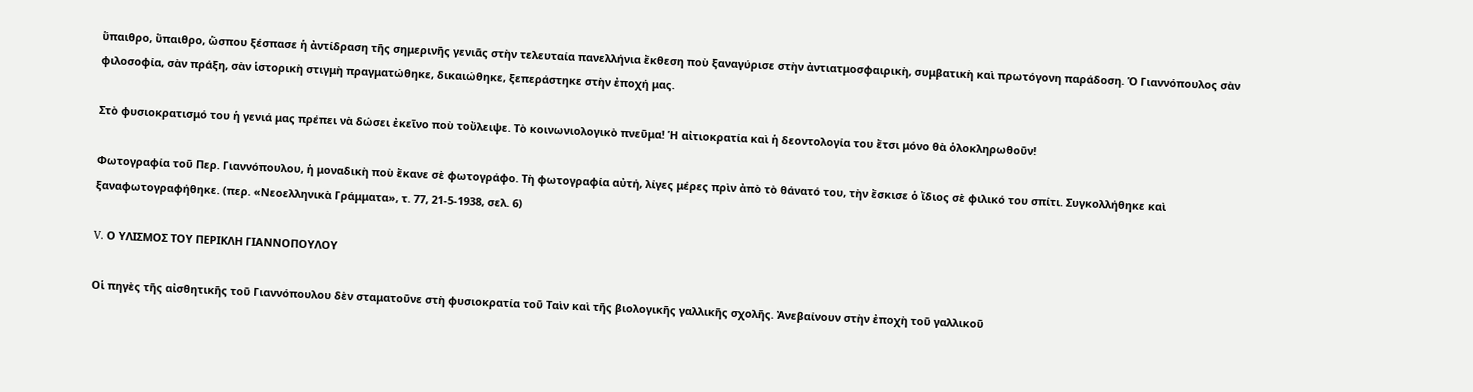ὕπαιθρο, ὕπαιθρο, ὥσπου ξέσπασε ἡ ἀντίδραση τῆς σημερινῆς γενιᾶς στὴν τελευταία πανελλήνια ἔκθεση ποὺ ξαναγύρισε στὴν ἀντιατμοσφαιρικὴ, συμβατικὴ καὶ πρωτόγονη παράδοση. Ὁ Γιαννόπουλος σὰν φιλοσοφία, σὰν πράξη, σὰν ἱστορικὴ στιγμὴ πραγματώθηκε, δικαιώθηκε, ξεπεράστηκε στὴν ἐποχή μας.

Στὸ φυσιοκρατισμό του ἡ γενιά μας πρέπει νὰ δώσει ἐκεῖνο ποὺ τοὔλειψε. Τὸ κοινωνιολογικὸ πνεῦμα! Ἡ αἰτιοκρατία καὶ ἡ δεοντολογία του ἔτσι μόνο θὰ ὁλοκληρωθοῦν!

Φωτογραφία τοῦ Περ. Γιαννόπουλου, ἡ μοναδικὴ ποὺ ἔκανε σὲ φωτογράφο. Τὴ φωτογραφία αὐτή, λίγες μέρες πρὶν ἀπὸ τὸ θάνατό του, τὴν ἔσκισε ὁ ἴδιος σὲ φιλικό του σπίτι. Συγκολλήθηκε καὶ ξαναφωτογραφήθηκε. (περ. «Νεοελληνικὰ Γράμματα», τ. 77, 21-5-1938, σελ. 6)

V. Ο ΥΛΙΣΜΟΣ ΤΟΥ ΠΕΡΙΚΛΗ ΓΙΑΝΝΟΠΟΥΛΟΥ

Οἱ πηγὲς τῆς αἰσθητικῆς τοῦ Γιαννόπουλου δὲν σταματοῦνε στὴ φυσιοκρατία τοῦ Ταὶν καὶ τῆς βιολογικῆς γαλλικῆς σχολῆς. Ἀνεβαίνουν στὴν ἐποχὴ τοῦ γαλλικοῦ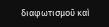διαφωτισμοῦ καὶ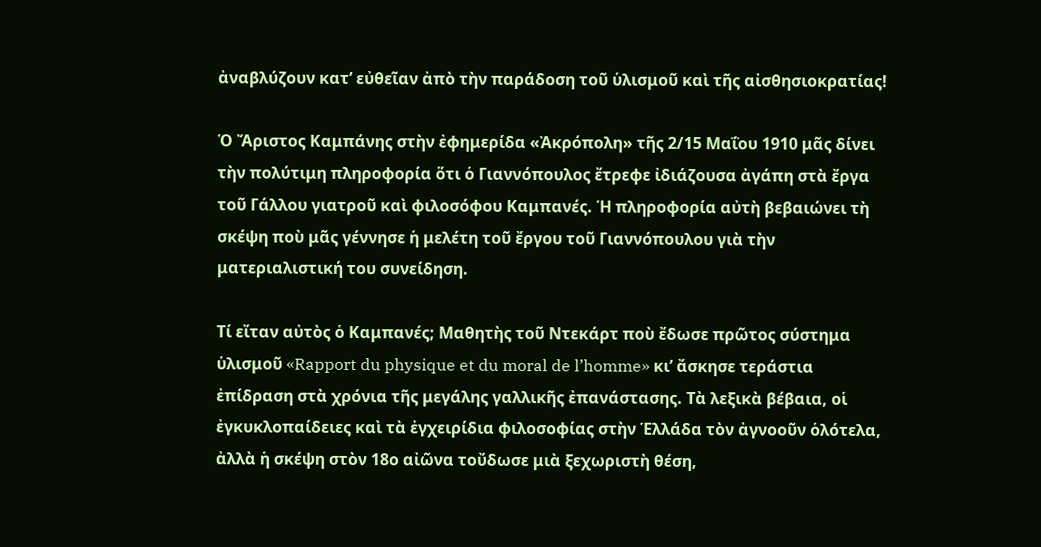ἀναβλύζουν κατ’ εὐθεῖαν ἀπὸ τὴν παράδοση τοῦ ὑλισμοῦ καὶ τῆς αἰσθησιοκρατίας!

Ὁ Ἄριστος Καμπάνης στὴν ἐφημερίδα «Ἀκρόπολη» τῆς 2/15 Μαΐου 1910 μᾶς δίνει τὴν πολύτιμη πληροφορία ὅτι ὁ Γιαννόπουλος ἔτρεφε ἰδιάζουσα ἀγάπη στὰ ἔργα τοῦ Γάλλου γιατροῦ καὶ φιλοσόφου Καμπανές. Ἡ πληροφορία αὐτὴ βεβαιώνει τὴ σκέψη ποὺ μᾶς γέννησε ἡ μελέτη τοῦ ἔργου τοῦ Γιαννόπουλου γιὰ τὴν ματεριαλιστική του συνείδηση.

Τί εἴταν αὐτὸς ὁ Καμπανές; Μαθητὴς τοῦ Ντεκάρτ ποὺ ἔδωσε πρῶτος σύστημα ὑλισμοῦ «Rapport du physique et du moral de l’homme» κι’ ἄσκησε τεράστια ἐπίδραση στὰ χρόνια τῆς μεγάλης γαλλικῆς ἐπανάστασης. Τὰ λεξικὰ βέβαια, οἱ ἐγκυκλοπαίδειες καὶ τὰ ἐγχειρίδια φιλοσοφίας στὴν Ἑλλάδα τὸν ἀγνοοῦν ὁλότελα, ἀλλὰ ἡ σκέψη στὸν 18ο αἰῶνα τοὔδωσε μιὰ ξεχωριστὴ θέση,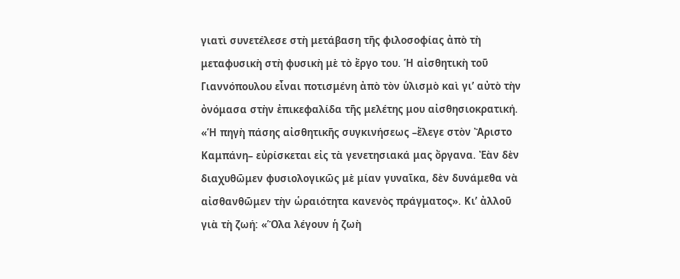γιατὶ συνετέλεσε στὴ μετάβαση τῆς φιλοσοφίας ἀπὸ τὴ μεταφυσικὴ στὴ φυσικὴ μὲ τὸ ἔργο του. Ἡ αἰσθητικὴ τοῦ Γιαννόπουλου εἶναι ποτισμένη ἀπὸ τὸν ὑλισμὸ καὶ γι’ αὐτὸ τὴν ὀνόμασα στὴν ἐπικεφαλίδα τῆς μελέτης μου αἰσθησιοκρατική. «Ἡ πηγὴ πάσης αἰσθητικῆς συγκινήσεως –ἔλεγε στὸν Ἄριστο Καμπάνη– εὐρίσκεται εἰς τὰ γενετησιακά μας ὄργανα. Ἐὰν δὲν διαχυθῶμεν φυσιολογικῶς μὲ μίαν γυναῖκα, δὲν δυνάμεθα νὰ αἰσθανθῶμεν τὴν ὡραιότητα κανενὸς πράγματος». Κι’ ἀλλοῦ γιὰ τὴ ζωή: «Ὅλα λέγουν ἡ ζωὴ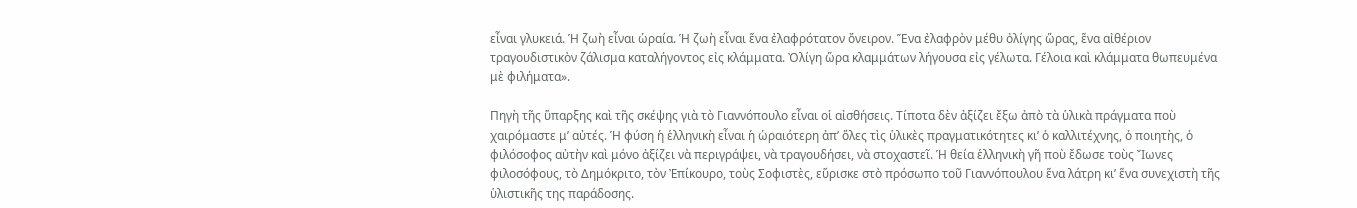εἶναι γλυκειά. Ἡ ζωὴ εἶναι ὡραία. Ἡ ζωὴ εἶναι ἕνα ἐλαφρότατον ὄνειρον. Ἕνα ἐλαφρὸν μέθυ ὀλίγης ὥρας, ἕνα αἰθέριον τραγουδιστικὸν ζάλισμα καταλήγοντος εἰς κλάμματα. Ὀλίγη ὥρα κλαμμάτων λήγουσα εἰς γέλωτα. Γέλοια καὶ κλάμματα θωπευμένα μὲ φιλήματα».

Πηγὴ τῆς ὕπαρξης καὶ τῆς σκέψης γιὰ τὸ Γιαννόπουλο εἶναι οἱ αἰσθήσεις. Τίποτα δὲν ἀξίζει ἔξω ἀπὸ τὰ ὑλικὰ πράγματα ποὺ χαιρόμαστε μ’ αὐτές. Ἡ φύση ἡ ἑλληνικὴ εἶναι ἡ ὡραιότερη ἀπ’ ὅλες τὶς ὑλικὲς πραγματικότητες κι’ ὁ καλλιτέχνης, ὁ ποιητὴς, ὁ φιλόσοφος αὐτὴν καὶ μόνο ἀξίζει νὰ περιγράψει, νὰ τραγουδήσει, νὰ στοχαστεῖ. Ἡ θεία ἑλληνικὴ γῆ ποὺ ἔδωσε τοὺς Ἴωνες φιλοσόφους, τὸ Δημόκριτο, τὸν Ἐπίκουρο, τοὺς Σοφιστὲς, εὕρισκε στὸ πρόσωπο τοῦ Γιαννόπουλου ἕνα λάτρη κι’ ἕνα συνεχιστὴ τῆς ὑλιστικῆς της παράδοσης.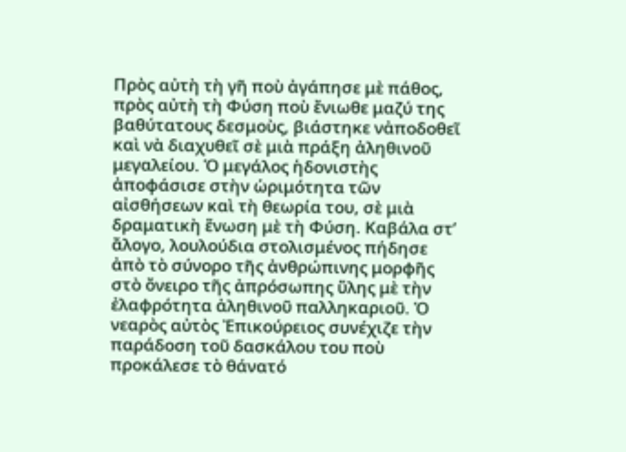Πρὸς αὐτὴ τὴ γῆ ποὺ ἀγάπησε μὲ πάθος, πρὸς αὐτὴ τὴ Φύση ποὺ ἔνιωθε μαζύ της βαθύτατους δεσμοὺς, βιάστηκε νἀποδοθεῖ καὶ νὰ διαχυθεῖ σὲ μιὰ πράξη ἀληθινοῦ μεγαλείου. Ὁ μεγάλος ἡδονιστὴς ἀποφάσισε στὴν ὡριμότητα τῶν αἰσθήσεων καὶ τὴ θεωρία του, σὲ μιὰ δραματικὴ ἕνωση μὲ τὴ Φύση. Καβάλα στ’ ἄλογο, λουλούδια στολισμένος πήδησε ἀπὸ τὸ σύνορο τῆς ἀνθρώπινης μορφῆς στὸ ὄνειρο τῆς ἀπρόσωπης ὕλης μὲ τὴν ἐλαφρότητα ἀληθινοῦ παλληκαριοῦ. Ὁ νεαρὸς αὐτὸς Ἐπικούρειος συνέχιζε τὴν παράδοση τοῦ δασκάλου του ποὺ προκάλεσε τὸ θάνατό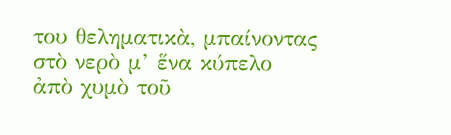του θεληματικὰ, μπαίνοντας στὸ νερὸ μ’ ἕνα κύπελο ἀπὸ χυμὸ τοῦ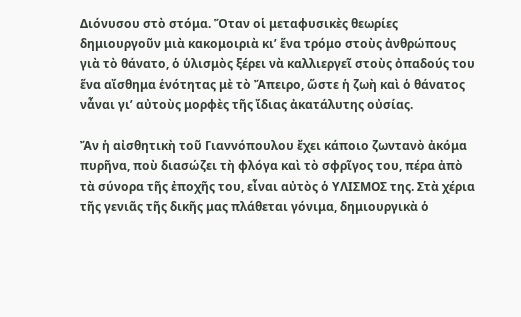Διόνυσου στὸ στόμα. Ὅταν οἱ μεταφυσικὲς θεωρίες δημιουργοῦν μιὰ κακομοιριὰ κι’ ἕνα τρόμο στοὺς ἀνθρώπους γιὰ τὸ θάνατο, ὁ ὑλισμὸς ξέρει νὰ καλλιεργεῖ στοὺς ὀπαδούς του ἕνα αἴσθημα ἑνότητας μὲ τὸ Ἄπειρο, ὥστε ἡ ζωὴ καὶ ὁ θάνατος νἆναι γι’ αὐτοὺς μορφὲς τῆς ἴδιας ἀκατάλυτης οὐσίας.

Ἄν ἡ αἰσθητικὴ τοῦ Γιαννόπουλου ἔχει κάποιο ζωντανὸ ἀκόμα πυρῆνα, ποὺ διασώζει τὴ φλόγα καὶ τὸ σφρῖγος του, πέρα ἀπὸ τὰ σύνορα τῆς ἐποχῆς του, εἶναι αὐτὸς ὁ ΥΛΙΣΜΟΣ της. Στὰ χέρια τῆς γενιᾶς τῆς δικῆς μας πλάθεται γόνιμα, δημιουργικὰ ὁ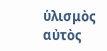ὑλισμὸς αὐτὸς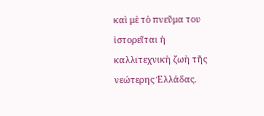καὶ μὲ τὸ πνεῦμα του ἱστορεῖται ἡ καλλιτεχνικὴ ζωὴ τῆς νεώτερης Ἑλλάδας.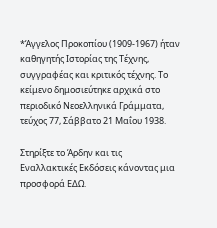*Άγγελος Προκοπίου (1909-1967) ήταν καθηγητής Ιστορίας της Τέχνης, συγγραφέας και κριτικός τέχνης. Το κείμενο δημοσιεύτηκε αρχικά στο περιοδικό Νεοελληνικά Γράμματα, τεύχος 77, Σάββατο 21 Μαΐου 1938.

Στηρίξτε το Άρδην και τις Εναλλακτικές Εκδόσεις κάνοντας μια προσφορά ΕΔΩ.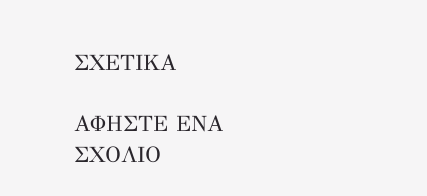ΣΧΕΤΙΚΑ

ΑΦΗΣΤΕ ΕΝΑ ΣΧΟΛΙΟ